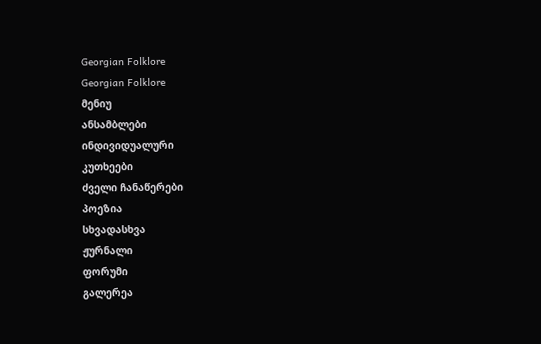Georgian Folklore
Georgian Folklore
მენიუ
ანსამბლები
ინდივიდუალური
კუთხეები
ძველი ჩანაწერები
პოეზია
სხვადასხვა
ჟურნალი
ფორუმი
გალერეა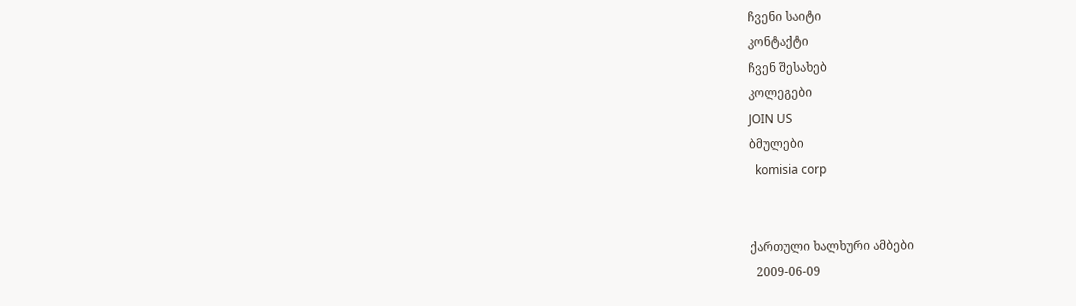ჩვენი საიტი
კონტაქტი
ჩვენ შესახებ
კოლეგები
JOIN US
ბმულები
  komisia corp


ქართული ხალხური ამბები
  2009-06-09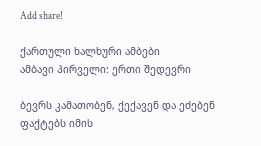Add share!

ქართული ხალხური ამბები
ამბავი პირველი: ერთი შედევრი

ბევრს კამათობენ, ქექავენ და ეძებენ ფაქტებს იმის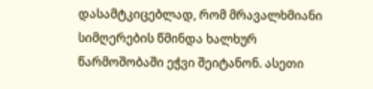დასამტკიცებლად, რომ მრავალხმიანი სიმღერების წმინდა ხალხურ წარმოშობაში ეჭვი შეიტანონ. ასეთი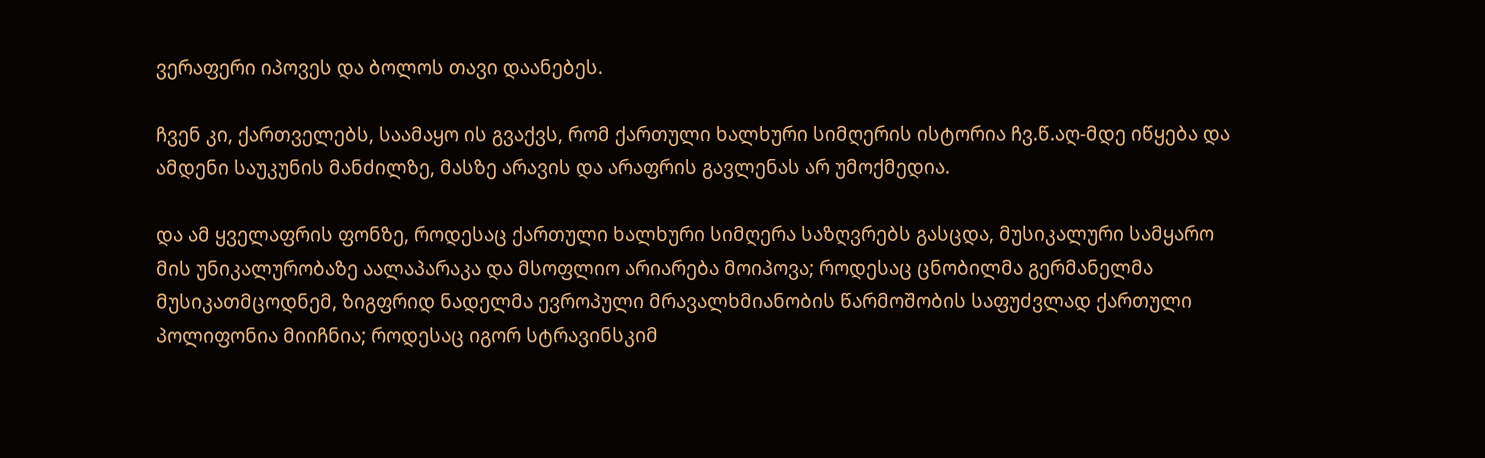ვერაფერი იპოვეს და ბოლოს თავი დაანებეს.

ჩვენ კი, ქართველებს, საამაყო ის გვაქვს, რომ ქართული ხალხური სიმღერის ისტორია ჩვ.წ.აღ-მდე იწყება და ამდენი საუკუნის მანძილზე, მასზე არავის და არაფრის გავლენას არ უმოქმედია.

და ამ ყველაფრის ფონზე, როდესაც ქართული ხალხური სიმღერა საზღვრებს გასცდა, მუსიკალური სამყარო მის უნიკალურობაზე აალაპარაკა და მსოფლიო არიარება მოიპოვა; როდესაც ცნობილმა გერმანელმა მუსიკათმცოდნემ, ზიგფრიდ ნადელმა ევროპული მრავალხმიანობის წარმოშობის საფუძვლად ქართული პოლიფონია მიიჩნია; როდესაც იგორ სტრავინსკიმ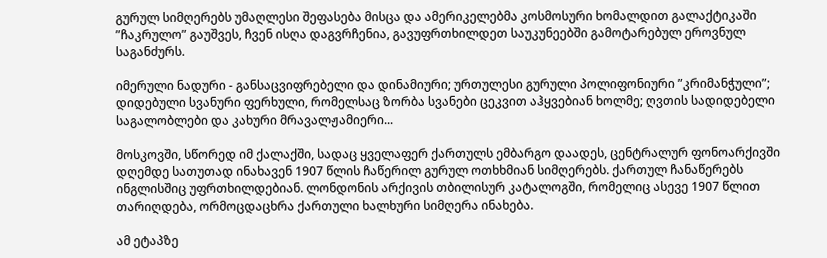გურულ სიმღერებს უმაღლესი შეფასება მისცა და ამერიკელებმა კოსმოსური ხომალდით გალაქტიკაში ”ჩაკრულო” გაუშვეს, ჩვენ ისღა დაგვრჩენია, გავუფრთხილდეთ საუკუნეებში გამოტარებულ ეროვნულ საგანძურს.

იმერული ნადური - განსაცვიფრებელი და დინამიური; ურთულესი გურული პოლიფონიური ”კრიმანჭული”; დიდებული სვანური ფერხული, რომელსაც ზორბა სვანები ცეკვით აჰყვებიან ხოლმე; ღვთის სადიდებელი საგალობლები და კახური მრავალჟამიერი...

მოსკოვში, სწორედ იმ ქალაქში, სადაც ყველაფერ ქართულს ემბარგო დაადეს, ცენტრალურ ფონოარქივში დღემდე სათუთად ინახავენ 1907 წლის ჩაწერილ გურულ ოთხხმიან სიმღერებს. ქართულ ჩანაწერებს ინგლისშიც უფრთხილდებიან. ლონდონის არქივის თბილისურ კატალოგში, რომელიც ასევე 1907 წლით თარიღდება, ორმოცდაცხრა ქართული ხალხური სიმღერა ინახება.

ამ ეტაპზე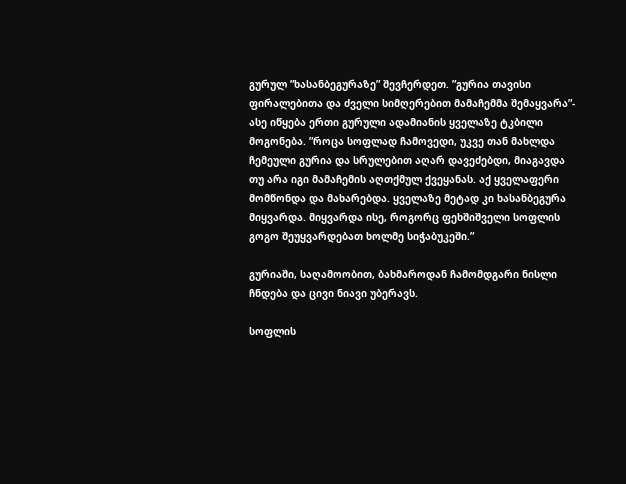გურულ ”ხასანბეგურაზე” შევჩერდეთ. ”გურია თავისი ფირალებითა და ძველი სიმღერებით მამაჩემმა შემაყვარა”- ასე იწყება ერთი გურული ადამიანის ყველაზე ტკბილი მოგონება. ”როცა სოფლად ჩამოვედი, უკვე თან მახლდა ჩემეული გურია და სრულებით აღარ დავეძებდი, მიაგავდა თუ არა იგი მამაჩემის აღთქმულ ქვეყანას. აქ ყველაფერი მომწონდა და მახარებდა. ყველაზე მეტად კი ხასანბეგურა მიყვარდა. მიყვარდა ისე, როგორც ფეხშიშველი სოფლის გოგო შეუყვარდებათ ხოლმე სიჭაბუკეში.”

გურიაში, საღამოობით, ბახმაროდან ჩამომდგარი ნისლი ჩნდება და ცივი ნიავი უბერავს.

სოფლის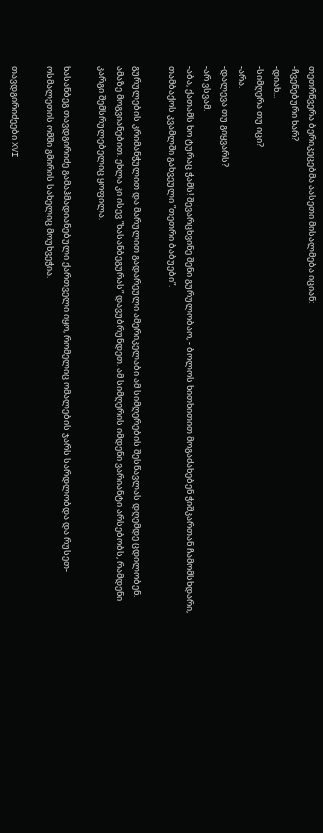თეთრწვერა ბერიკეცებმა აასეთი მისალმება იციან:
-ჩვენებური ხარ?
-დიახ...
-სიმღერა თუ იცი?
-არა.
-დალევა თუ გიყვარს?
-არ ვსვამ.
-აბა, ქათამს ხო ტურაც ჭამს! შევარცხვინე შენი გურულობაო, - ბოლოს ხითხითით მოგაძახებენ ჭიშკართან ჩამომსხდარი, თამბაქოს კვამლში გახვეული ”თეთრი ბაბუები”.

გურულების კრიმანჭულით და მარულით გადარეული ამერიკელაბი ამ სიმღერების შესწავლას დღემდე ცდილობენ. ამაზე მოგვიანებით. ეხლა კი ისევ ”ხასანბეგურას” დავუბრუნდეთ. ამ სიმღერის იმდენი ვარიანტი არსებობს, რამდენი კარგი შემსრულებელიც ყოფილა.

ხასანბეგ თავდგირიძე გამაჰმადიანებული ქართველი იყო, რომელიც ომალების ჯარს სარდლობდა და რუსეთ-ოსმალეთის ომში გმირის სახელიც მოუხვეჭია.

თავდგირიძეები XVI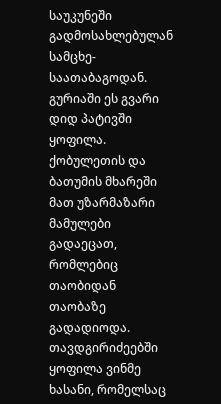საუკუნეში გადმოსახლებულან სამცხე-საათაბაგოდან. გურიაში ეს გვარი დიდ პატივში ყოფილა. ქობულეთის და ბათუმის მხარეში მათ უზარმაზარი მამულები გადაეცათ, რომლებიც თაობიდან თაობაზე გადადიოდა. თავდგირიძეებში ყოფილა ვინმე ხასანი, რომელსაც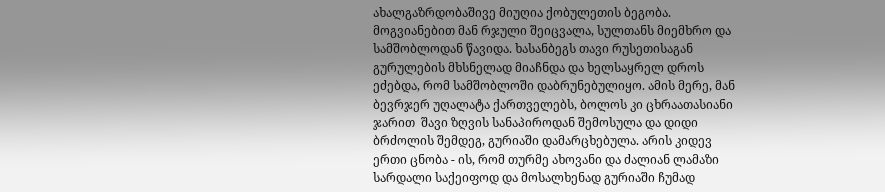ახალგაზრდობაშივე მიუღია ქობულეთის ბეგობა. მოგვიანებით მან რჯული შეიცვალა, სულთანს მიემხრო და სამშობლოდან წავიდა. ხასანბეგს თავი რუსეთისაგან გურულების მხსნელად მიაჩნდა და ხელსაყრელ დროს ეძებდა, რომ სამშობლოში დაბრუნებულიყო. ამის მერე, მან ბევრჯერ უღალატა ქართველებს, ბოლოს კი ცხრაათასიანი ჯარით  შავი ზღვის სანაპიროდან შემოსულა და დიდი ბრძოლის შემდეგ, გურიაში დამარცხებულა. არის კიდევ ერთი ცნობა - ის, რომ თურმე ახოვანი და ძალიან ლამაზი სარდალი საქეიფოდ და მოსალხენად გურიაში ჩუმად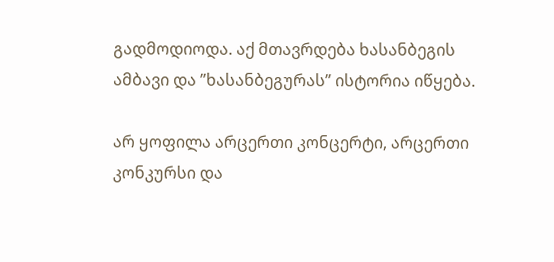გადმოდიოდა. აქ მთავრდება ხასანბეგის ამბავი და ”ხასანბეგურას” ისტორია იწყება.

არ ყოფილა არცერთი კონცერტი, არცერთი კონკურსი და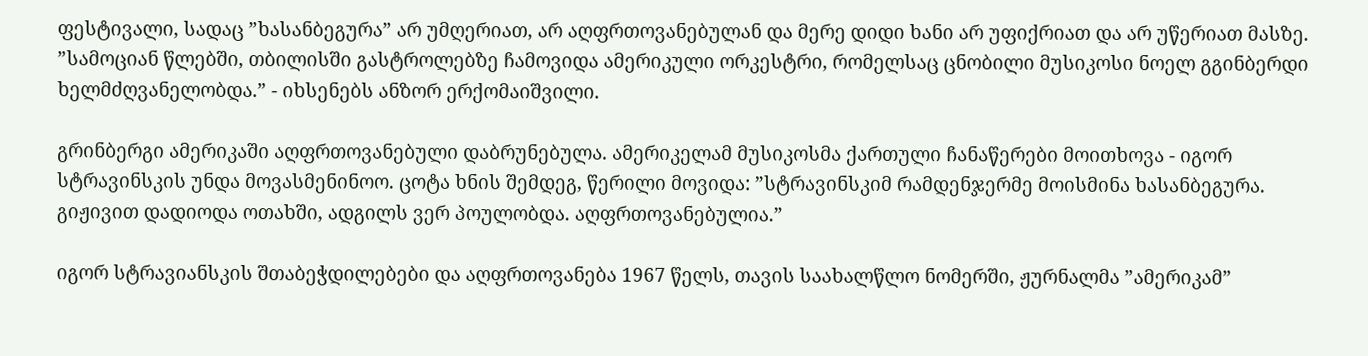ფესტივალი, სადაც ”ხასანბეგურა” არ უმღერიათ, არ აღფრთოვანებულან და მერე დიდი ხანი არ უფიქრიათ და არ უწერიათ მასზე. ”სამოციან წლებში, თბილისში გასტროლებზე ჩამოვიდა ამერიკული ორკესტრი, რომელსაც ცნობილი მუსიკოსი ნოელ გგინბერდი ხელმძღვანელობდა.” - იხსენებს ანზორ ერქომაიშვილი.

გრინბერგი ამერიკაში აღფრთოვანებული დაბრუნებულა. ამერიკელამ მუსიკოსმა ქართული ჩანაწერები მოითხოვა - იგორ სტრავინსკის უნდა მოვასმენინოო. ცოტა ხნის შემდეგ, წერილი მოვიდა: ”სტრავინსკიმ რამდენჯერმე მოისმინა ხასანბეგურა. გიჟივით დადიოდა ოთახში, ადგილს ვერ პოულობდა. აღფრთოვანებულია.”

იგორ სტრავიანსკის შთაბეჭდილებები და აღფრთოვანება 1967 წელს, თავის საახალწლო ნომერში, ჟურნალმა ”ამერიკამ”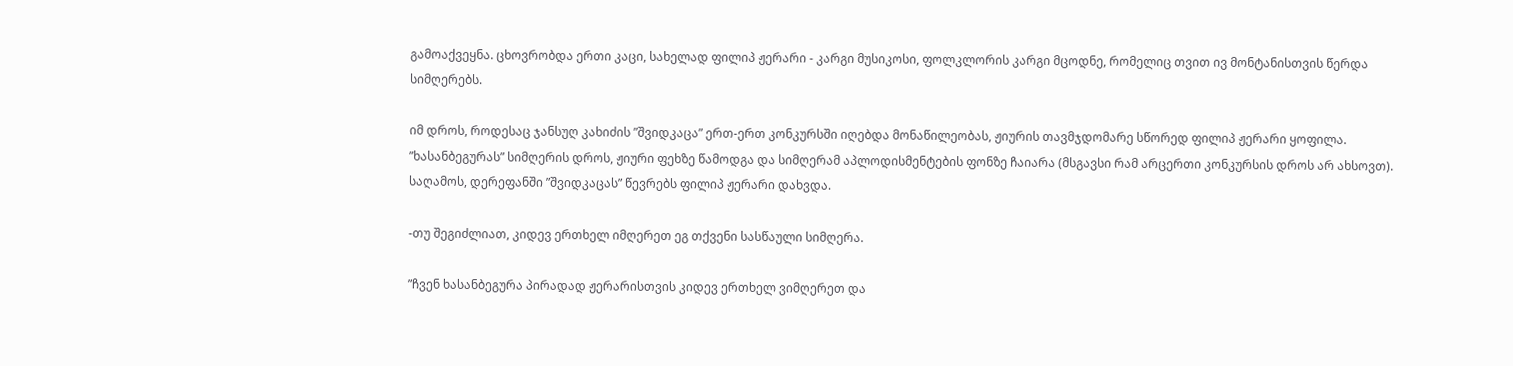გამოაქვეყნა. ცხოვრობდა ერთი კაცი, სახელად ფილიპ ჟერარი - კარგი მუსიკოსი, ფოლკლორის კარგი მცოდნე, რომელიც თვით ივ მონტანისთვის წერდა სიმღერებს.

იმ დროს, როდესაც ჯანსუღ კახიძის ”შვიდკაცა” ერთ-ერთ კონკურსში იღებდა მონაწილეობას, ჟიურის თავმჯდომარე სწორედ ფილიპ ჟერარი ყოფილა. ”ხასანბეგურას” სიმღერის დროს, ჟიური ფეხზე წამოდგა და სიმღერამ აპლოდისმენტების ფონზე ჩაიარა (მსგავსი რამ არცერთი კონკურსის დროს არ ახსოვთ). საღამოს, დერეფანში ”შვიდკაცას” წევრებს ფილიპ ჟერარი დახვდა.

-თუ შეგიძლიათ, კიდევ ერთხელ იმღერეთ ეგ თქვენი სასწაული სიმღერა.

”ჩვენ ხასანბეგურა პირადად ჟერარისთვის კიდევ ერთხელ ვიმღერეთ და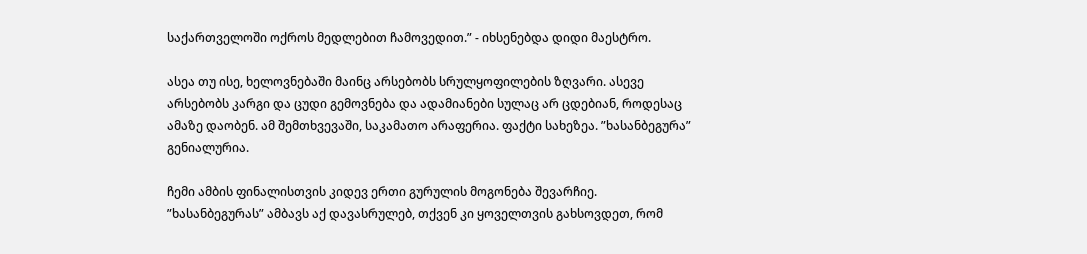საქართველოში ოქროს მედლებით ჩამოვედით.” - იხსენებდა დიდი მაესტრო.

ასეა თუ ისე, ხელოვნებაში მაინც არსებობს სრულყოფილების ზღვარი. ასევე არსებობს კარგი და ცუდი გემოვნება და ადამიანები სულაც არ ცდებიან, როდესაც ამაზე დაობენ. ამ შემთხვევაში, საკამათო არაფერია. ფაქტი სახეზეა. ”ხასანბეგურა” გენიალურია.

ჩემი ამბის ფინალისთვის კიდევ ერთი გურულის მოგონება შევარჩიე. ”ხასანბეგურას” ამბავს აქ დავასრულებ, თქვენ კი ყოველთვის გახსოვდეთ, რომ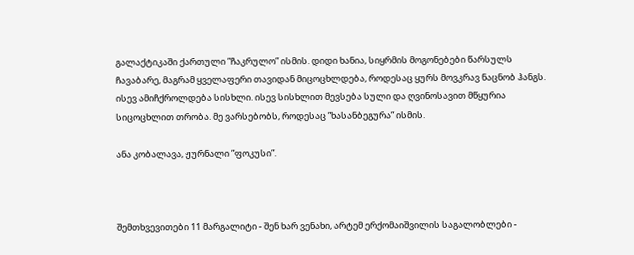გალაქტიკაში ქართული ”ჩაკრულო” ისმის. დიდი ხანია, სიყრმის მოგონებები წარსულს ჩავაბარე, მაგრამ ყველაფერი თავიდან მიცოცხლდება, როდესაც ყურს მოვკრავ ნაცნობ ჰანგს. ისევ ამიჩქროლდება სისხლი. ისევ სისხლით მევსება სული და ღვინოსავით მწყურია სიცოცხლით თრობა. მე ვარსებობს, როდესაც ”ხასანბეგურა” ისმის.

ანა კობალავა, ჟურნალი ”ფოკუსი”.



შემთხვევითები 11 მარგალიტი - შენ ხარ ვენახი, არტემ ერქომაიშვილის საგალობლები -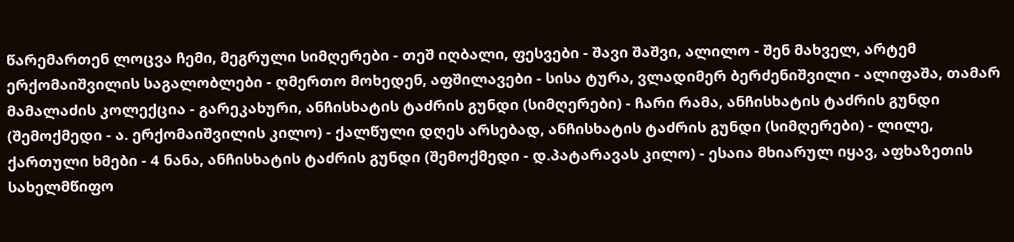წარემართენ ლოცვა ჩემი, მეგრული სიმღერები - თეშ იღბალი, ფესვები - შავი შაშვი, ალილო - შენ მახველ, არტემ ერქომაიშვილის საგალობლები - ღმერთო მოხედენ, აფშილავები - სისა ტურა, ვლადიმერ ბერძენიშვილი - ალიფაშა, თამარ მამალაძის კოლექცია - გარეკახური, ანჩისხატის ტაძრის გუნდი (სიმღერები) - ჩარი რამა, ანჩისხატის ტაძრის გუნდი (შემოქმედი - ა. ერქომაიშვილის კილო) - ქალწული დღეს არსებად, ანჩისხატის ტაძრის გუნდი (სიმღერები) - ლილე, ქართული ხმები - 4 ნანა, ანჩისხატის ტაძრის გუნდი (შემოქმედი - დ.პატარავას კილო) - ესაია მხიარულ იყავ, აფხაზეთის სახელმწიფო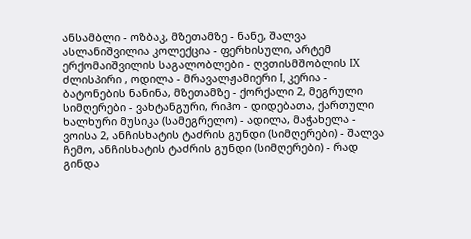ანსამბლი - ოზბაკ, მზეთამზე - ნანე, შალვა ასლანიშვილია კოლექცია - ფერხისული, არტემ ერქომაიშვილის საგალობლები - ღვთისმშობლის IX ძლისპირი , ოდილა - მრავალჟამიერი I, კერია - ბატონების ნანინა, მზეთამზე - ქორქალი 2, მეგრული სიმღერები - ვახტანგური, რიჰო - დიდებათა, ქართული ხალხური მუსიკა (სამეგრელო) - ადილა, მაჭახელა - ვოისა 2, ანჩისხატის ტაძრის გუნდი (სიმღერები) - შალვა ჩემო, ანჩისხატის ტაძრის გუნდი (სიმღერები) - რად გინდა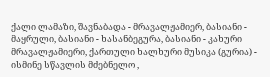ქალი ლამაზი, შავნაბადა - მრავალჟამიერ, ბასიანი - მაყრული, ბასიანი - ხასანბეგურა, ბასიანი - კახური მრავალჟამიერი, ქართული ხალხური მუსიკა (გურია) - ისმინე სწავლის მძებნელო ,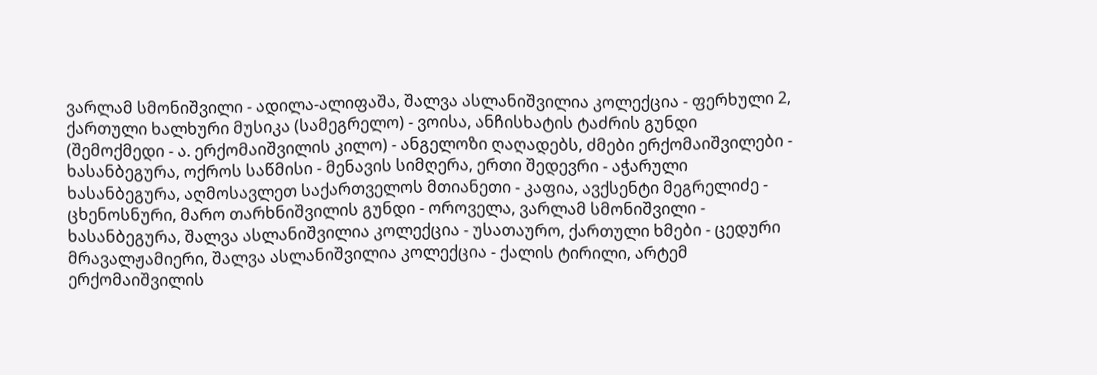ვარლამ სმონიშვილი - ადილა-ალიფაშა, შალვა ასლანიშვილია კოლექცია - ფერხული 2, ქართული ხალხური მუსიკა (სამეგრელო) - ვოისა, ანჩისხატის ტაძრის გუნდი (შემოქმედი - ა. ერქომაიშვილის კილო) - ანგელოზი ღაღადებს, ძმები ერქომაიშვილები - ხასანბეგურა, ოქროს საწმისი - მენავის სიმღერა, ერთი შედევრი - აჭარული ხასანბეგურა, აღმოსავლეთ საქართველოს მთიანეთი - კაფია, ავქსენტი მეგრელიძე - ცხენოსნური, მარო თარხნიშვილის გუნდი - ოროველა, ვარლამ სმონიშვილი - ხასანბეგურა, შალვა ასლანიშვილია კოლექცია - უსათაურო, ქართული ხმები - ცედური მრავალჟამიერი, შალვა ასლანიშვილია კოლექცია - ქალის ტირილი, არტემ ერქომაიშვილის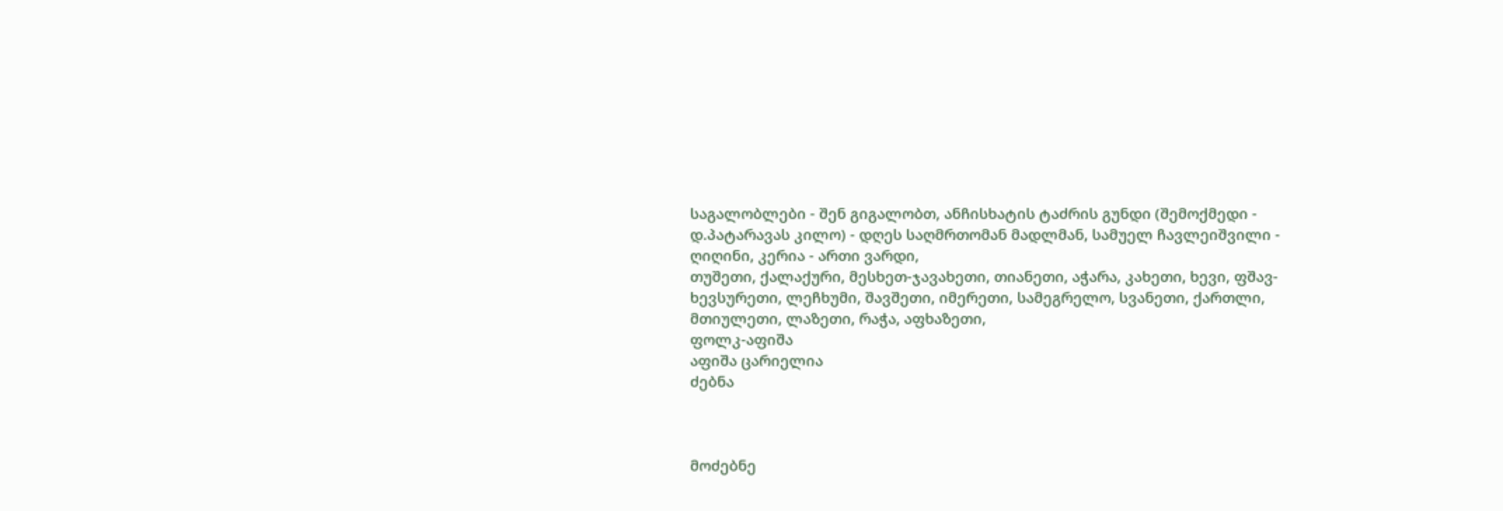საგალობლები - შენ გიგალობთ, ანჩისხატის ტაძრის გუნდი (შემოქმედი - დ.პატარავას კილო) - დღეს საღმრთომან მადლმან, სამუელ ჩავლეიშვილი - ღიღინი, კერია - ართი ვარდი,
თუშეთი, ქალაქური, მესხეთ-ჯავახეთი, თიანეთი, აჭარა, კახეთი, ხევი, ფშავ-ხევსურეთი, ლეჩხუმი, შავშეთი, იმერეთი, სამეგრელო, სვანეთი, ქართლი, მთიულეთი, ლაზეთი, რაჭა, აფხაზეთი,
ფოლკ-აფიშა
აფიშა ცარიელია
ძებნა



მოძებნე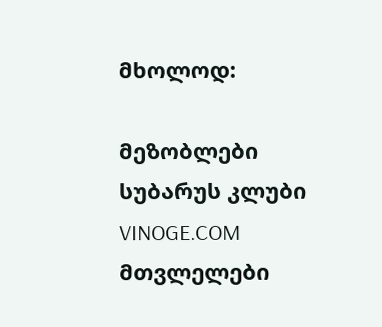მხოლოდ:

მეზობლები
სუბარუს კლუბი
VINOGE.COM
მთვლელები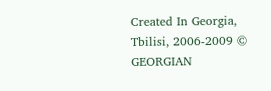Created In Georgia, Tbilisi, 2006-2009 © GEORGIAN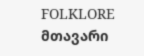FOLKLORE მთავარი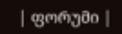| ფორუმი |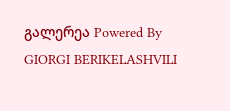გალერეა Powered By GIORGI BERIKELASHVILI